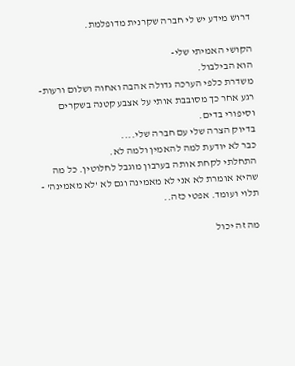דרוש מידע יש לי חברה שקרנית מדופלמת.

הקושי האמיתי שלי-
הוא הבילבול.
משדרת כלפי הערכה גדולה אהבה ואחוה ושלום ורעות-
רגע אחר כך מסובבת אותי על אצבע קטנה בשקרים וסיפורי בדים.
בדיוק הצרה שלי עם חברה שלי....
כבר לא יודעת למה להאמין ולמה לא.
התחלתי לקחת אותה בערבון מוגבל לחלוטין. כל מה שהיא אומרת לא אני לא מאמינה וגם לא 'לא מאמינה' - תלוי ועומד. אפטי כזה..

מה זה יכול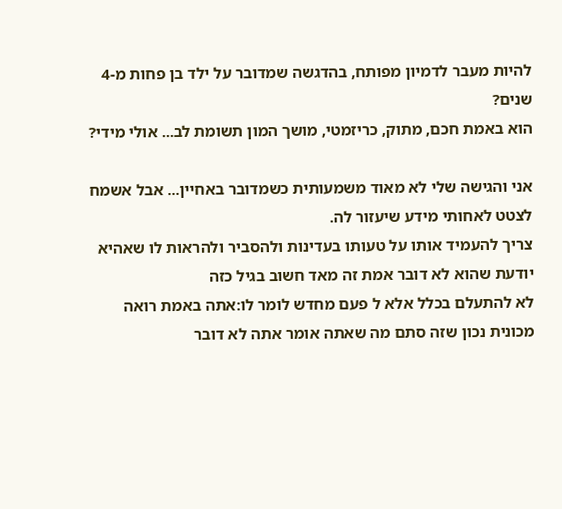להיות מעבר לדמיון מפותח, בהדגשה שמדובר על ילד בן פחות מ-4 שנים?
הוא באמת חכם, מתוק, כריזמטי, מושך המון תשומת לב... אולי מידי?

אני והגישה שלי לא מאוד משמעותית כשמדובר באחיין... אבל אשמח לצטט לאחותי מידע שיעזור לה.
צריך להעמיד אותו על טעותו בעדינות ולהסביר ולהראות לו שאהיא יודעת שהוא לא דובר אמת זה מאד חשוב בגיל כזה
לא להתעלם בכלל אלא ל פעם מחדש לומר לו:אתה באמת רואה מכונית נכון שזה סתם מה שאתה אומר אתה לא דובר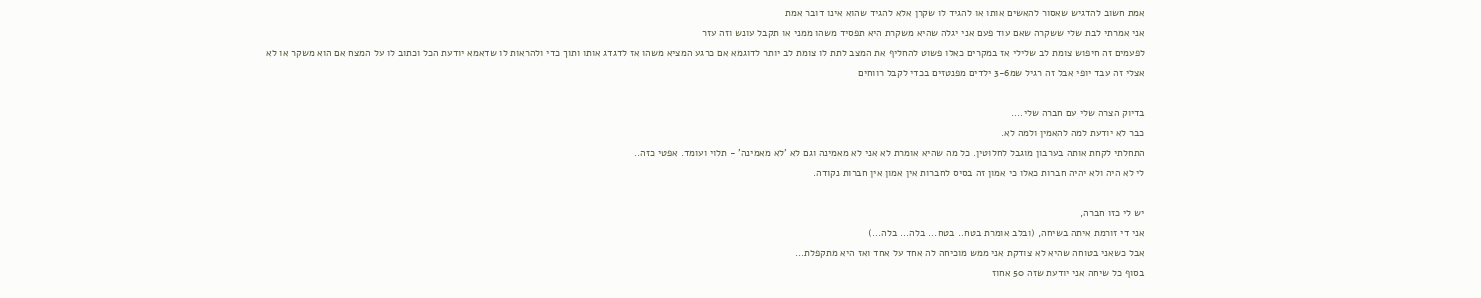אמת חשוב להדגיש שאסור להאשים אותו או להגיד לו שקרן אלא להגיד שהוא אינו דובר אמת
אני אמרתי לבת שלי ששקרה שאם עוד פעם אני יגלה שהיא משקרת היא תפסיד משהו ממני או תקבל עונש וזה עזר
לפעמים זה חיפוש צומת לב שלילי אז במקרים כאלו פשוט להחליף את המצב לתת לו צומת לב יותר לדוגמא אם כרגע המציא משהו אז לדגדג אותו ותוך כדי ולהראות לו שדאמא יודעת הכל וכתוב לו על המצח אם הוא משקר או לא
אצלי זה עבד יופי אבל זה רגיל שמ3-6 ילדים מפנטזים בכדי לקבל רווחים

בדיוק הצרה שלי עם חברה שלי....
כבר לא יודעת למה להאמין ולמה לא.
התחלתי לקחת אותה בערבון מוגבל לחלוטין. כל מה שהיא אומרת לא אני לא מאמינה וגם לא 'לא מאמינה' - תלוי ועומד. אפטי כזה..
לי לא היה ולא יהיה חברות כאלו כי אמון זה בסיס לחברות אין אמון אין חברות נקודה.

יש לי כזו חברה,
אני די זורמת איתה בשיחה, (ובלב אומרת בטח.. בטח... בלה... בלה...)
אבל כשאני בטוחה שהיא לא צודקת אני ממש מוכיחה לה אחד על אחד ואז היא מתקפלת...
בסוף כל שיחה אני יודעת שזה 50 אחוז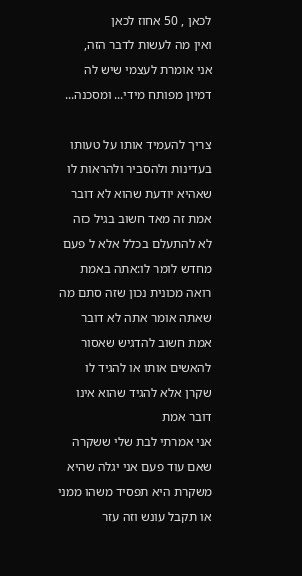לכאן , 50 אחוז לכאן
ואין מה לעשות לדבר הזה,
אני אומרת לעצמי שיש לה דמיון מפותח מידי... ומסכנה...

צריך להעמיד אותו על טעותו בעדינות ולהסביר ולהראות לו שאהיא יודעת שהוא לא דובר אמת זה מאד חשוב בגיל כזה
לא להתעלם בכלל אלא ל פעם מחדש לומר לו:אתה באמת רואה מכונית נכון שזה סתם מה שאתה אומר אתה לא דובר אמת חשוב להדגיש שאסור להאשים אותו או להגיד לו שקרן אלא להגיד שהוא אינו דובר אמת
אני אמרתי לבת שלי ששקרה שאם עוד פעם אני יגלה שהיא משקרת היא תפסיד משהו ממני או תקבל עונש וזה עזר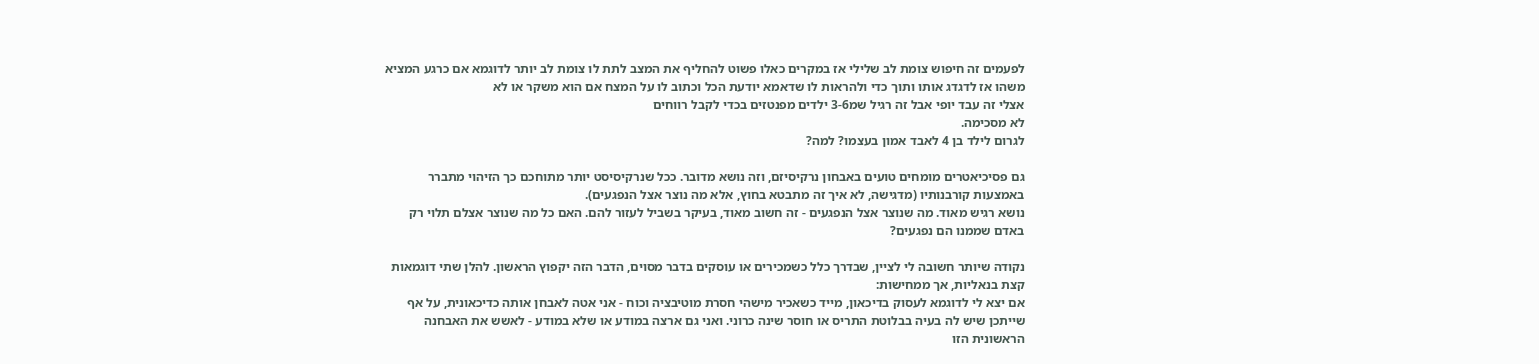לפעמים זה חיפוש צומת לב שלילי אז במקרים כאלו פשוט להחליף את המצב לתת לו צומת לב יותר לדוגמא אם כרגע המציא משהו אז לדגדג אותו ותוך כדי ולהראות לו שדאמא יודעת הכל וכתוב לו על המצח אם הוא משקר או לא
אצלי זה עבד יופי אבל זה רגיל שמ3-6 ילדים מפנטזים בכדי לקבל רווחים
לא מסכימה.
לגרום לילד בן 4 לאבד אמון בעצמו? למה?

גם פסיכיאטרים מומחים טועים באבחון נרקיסיזם, וזה נושא מדובר. ככל שנרקיסיסט יותר מתוחכם כך הזיהוי מתברר באמצעות קורבנותיו (מדגישה, לא איך זה מתבטא בחוץ, אלא מה נוצר אצל הנפגעים).
נושא רגיש מאוד. מה שנוצר אצל הנפגעים - זה חשוב מאוד, בעיקר בשביל לעזור להם. האם כל מה שנוצר אצלם תלוי רק באדם שממנו הם נפגעים?

נקודה שיותר חשובה לי לציין, שבדרך כלל כשמכירים או עוסקים בדבר מסוים, הדבר הזה יקפוץ הראשון. להלן שתי דוגמאות קצת בנאליות, אך ממחישות:
אם יצא לי לדוגמא לעסוק בדיכאון, מייד כשאכיר מישהי חסרת מוטיבציה וכוח - אני אטה לאבחן אותה כדיכאונית, על אף שייתכן שיש לה בעיה בבלוטת התריס או חוסר שינה כרוני. ואני גם ארצה במודע או שלא במודע - לאשש את האבחנה הראשונית הזו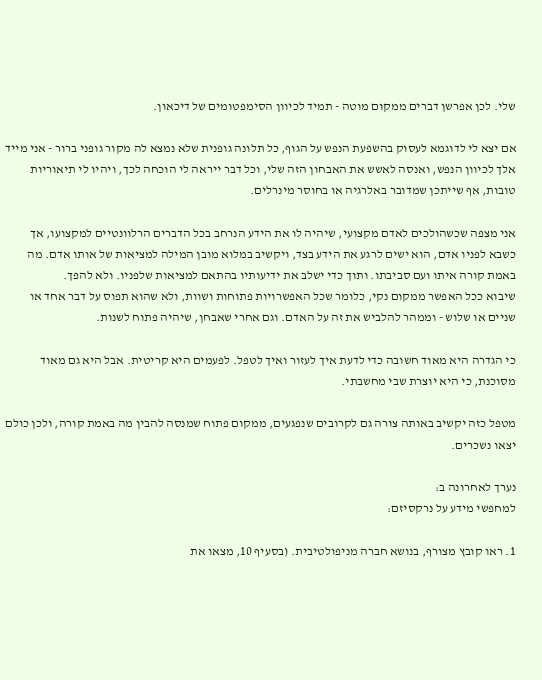שלי. לכן אפרשן דברים ממקום מוטה - תמיד לכיוון הסימפטומים של דיכאון.

אם יצא לי לדוגמא לעסוק בהשפעת הנפש על הגוף, כל תלונה גופנית שלא נמצא לה מקור גופני ברור - אני מייד אלך לכיוון הנפש, ואנסה לאשש את האבחון הזה שלי, וכל דבר ייראה לי הוכחה לכך, ויהיו לי תיאוריות טובות, אף שייתכן שמדובר באלרגיה או בחוסר מינרלים.

אני מצפה שכשהולכים לאדם מקצועי, שיהיה לו את הידע הנרחב בכל הדברים הרלוונטיים למקצועו, אך כשבא לפניו אדם, הוא ישים לרגע את הידע בצד, ויקשיב במלוא מובן המילה למציאות של אותו אדם. מה באמת קורה איתו ועם סביבתו. ותוך כדי ישלב את ידיעותיו בהתאם למציאות שלפניו. ולא להפך.
שיבוא ככל האפשר ממקום נקי, כלומר שכל האפשרויות פתוחות ושוות, ולא שהוא תפוס על דבר אחד או שניים או שלוש - וממהר להלביש את זה על האדם. וגם אחרי שאבחן, שיהיה פתוח לשנות.

כי הגדרה היא מאוד חשובה כדי לדעת איך לעזור ואיך לטפל. לפעמים היא קריטית. אבל היא גם מאוד מסוכנת, כי היא יוצרת שבי מחשבתי.

מטפל כזה יקשיב באותה צורה גם לקרובים שנפגעים, ממקום פתוח שמנסה להבין מה באמת קורה, ולכן כולם יצאו נשכרים.

נערך לאחרונה ב:
למחפשי מידע על נרקסיזם:

1. ראו קובץ מצורף, בנושא חברה מניפולטיבית. (בסעיף 10, מצאו את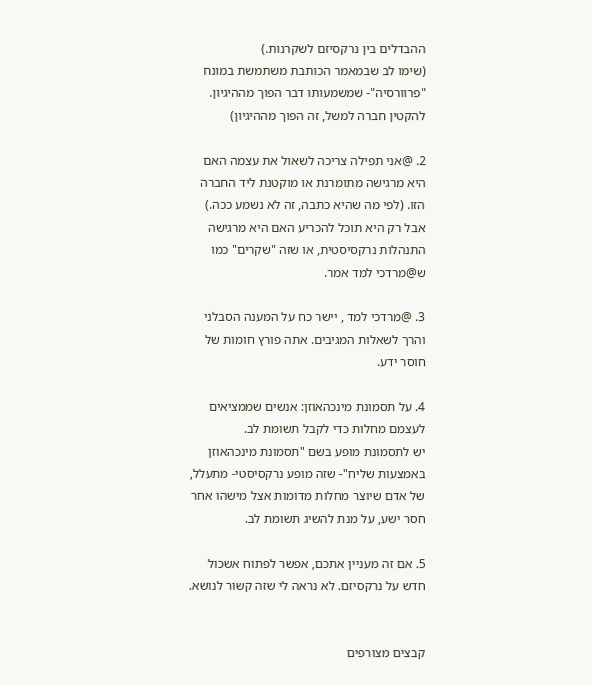ההבדלים בין נרקסיזם לשקרנות.)
(שימו לב שבמאמר הכותבת משתמשת במונח "פרוורסיה"- שמשמעותו דבר הפוך מההיגיון. להקטין חברה למשל, זה הפוך מההיגיון)

2. @אני תפילה צריכה לשאול את עצמה האם היא מרגישה מתומרנת או מוקטנת ליד החברה הזו. (לפי מה שהיא כתבה, זה לא נשמע ככה.) אבל רק היא תוכל להכריע האם היא מרגישה התנהלות נרקסיסטית, או שזה "שקרים" כמו ש@מרדכי למד אמר.

3. @מרדכי למד , יישר כח על המענה הסבלני והרך לשאלות המגיבים. אתה פורץ חומות של חוסר ידע.

4. על תסמונת מינכהאוזן: אנשים שממציאים לעצמם מחלות כדי לקבל תשומת לב.
יש לתסמונת מופע בשם "תסמונת מינכהאוזן באמצעות שליח"- שזה מופע נרקסיסטי- מתעלל, של אדם שיוצר מחלות מדומות אצל מישהו אחר חסר ישע, על מנת להשיג תשומת לב.

5. אם זה מעניין אתכם, אפשר לפתוח אשכול חדש על נרקסיזם. לא נראה לי שזה קשור לנושא.


קבצים מצורפים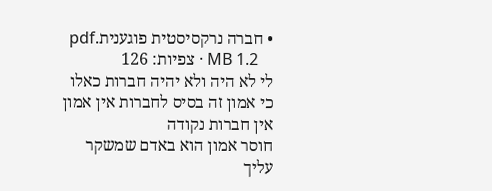• חברה נרקסיסטית פוגענית.pdf
    1.2 MB · צפיות: 126
לי לא היה ולא יהיה חברות כאלו כי אמון זה בסיס לחברות אין אמון אין חברות נקודה
חוסר אמון הוא באדם שמשקר עליך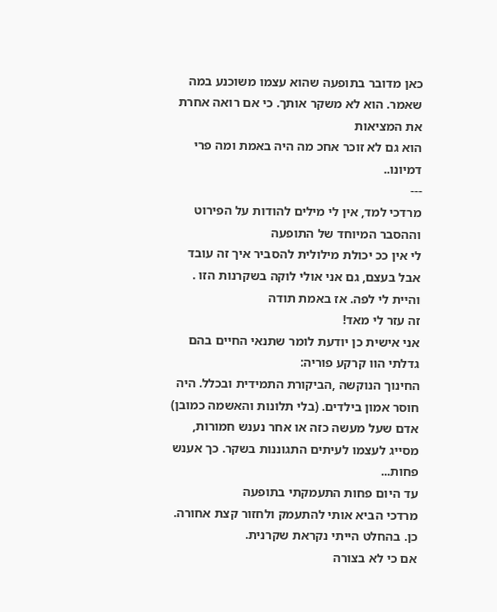כאן מדובר בתופעה שהוא עצמו משוכנע במה שאמר. הוא לא משקר אותך. כי אם רואה אחרת את המציאות
הוא גם לא זוכר אחכ מה היה באמת ומה פרי דמיונו..
---
מרדכי למד, אין לי מילים להודות על הפירוט וההסבר המיוחד של התופעה
לי אין ככ יכולת מילולית להסביר איך זה עובד
אבל בעצם, גם אני אולי לוקה בשקרנות הזו . והיית לי לפה. אז באמת תודה
זה עזר לי מאד!
אני אישית כן יודעת לומר שתנאי החיים בהם גדלתי הוו קרקע פוריה:
החינוך הנוקשה ,הביקורת התמידית ובכלל. היה חוסר אמון בילדים. (בלי תלונות והאשמה כמובן)
אדם שעל מעשה כזה או אחר נענש חמורות, מסייג לעצמו לעיתים התגוננות בשקר. כך אענש פחות...
עד היום פחות התעמקתי בתופעה
מרדכי הביא אותי להתעמק ולחזור קצת אחורה. כן. בהחלט הייתי נקראת שקרנית.
אם כי לא בצורה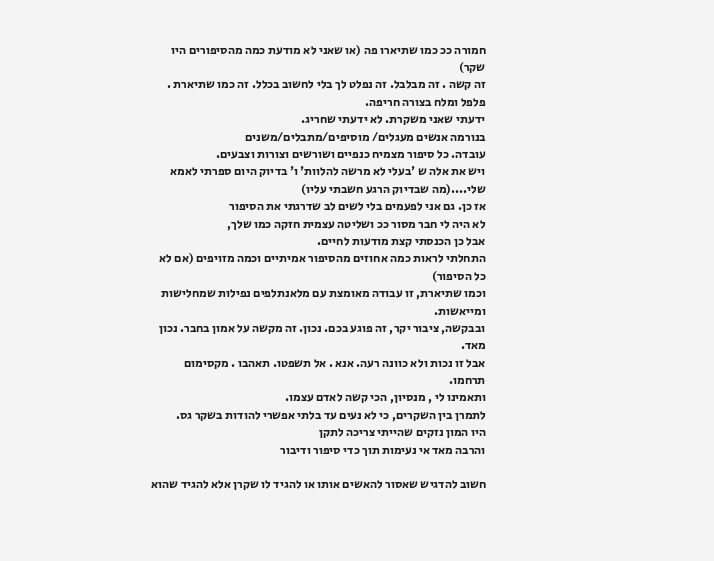חמורה ככ כמו שתיארו פה (או שאני לא מודעת כמה מהסיפורים היו שקר)
זה קשה . זה מבלבל. זה נפלט לך בלי לחשוב בכלל. זה כמו שתיארת . פלפל ומלח בצורה חריפה.
ידעתי שאני משקרת. לא ידעתי שחריג.
בנורמה אנשים מעגלים/ מוסיפים/מתבלים/משנים
עובדה. כל סיפור מצמיח כנפיים ושורשים וצורות וצבעים.
ויש את אלה ש 'בעלי לא מרשה להלוות' ו' בדיוק היום ספרתי לאמא שלי....(מה שבדיוק הרגע חשבתי עליו)
אז כן. גם אני לפעמים בלי לשים לב שדרגתי את הסיפור
לא היה לי חבר מסור ככ ושליטה עצמית חזקה כמו שלך,
אבל כן הכנסתי קצת מודעות לחיים.
התחלתי לראות כמה אחוזים מהסיפור אמיתיים וכמה מזויפים (אם לא כל הסיפור)
וכמו שתיארת, זו עבודה מאומצת עם מלאנתלפים נפילות שמחלישות ומייאשות.
ובבקשה, ציבור יקר, זה פוגע בכם. נכון. זה מקשה על אמון בחבר. נכון מאד.
אבל זו נכות ולא כוונה רעה. אנא . אל תשפטו. תאהבו . מקסימום תרחמו.
ותאמינו לי , מנסיון, הכי קשה לאדם עצמו.
לתמרן בין השקרים, כי לא נעים עד בלתי אפשרי להודות בשקר גס.
היו המון נזקים שהייתי צריכה לתקן
והרבה מאד אי נעימות תוך כדי סיפור ודיבור

חשוב להדגיש שאסור להאשים אותו או להגיד לו שקרן אלא להגיד שהוא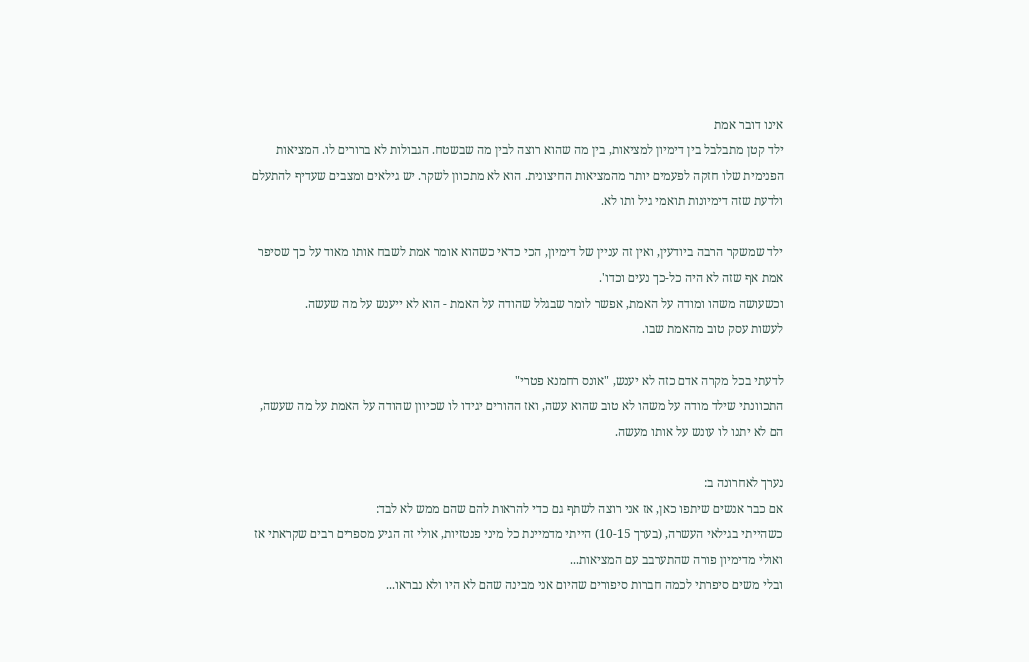אינו דובר אמת
ילד קטן מתבלבל בין דימיון למציאות, בין מה שהוא רוצה לבין מה שבשטח. הגבולות לא ברורים לו. המציאות הפנימית שלו חזקה לפעמים יותר מהמציאות החיצונית. הוא לא מתכוון לשקר. יש גילאים ומצבים שעדיף להתעלם ולדעת שזה דימיונות תואמי גיל ותו לא.

ילד שמשקר הרבה ביודעין, ואין זה עניין של דימיון, הכי כדאי כשהוא אומר אמת לשבח אותו מאוד על כך שסיפר אמת אף שזה לא היה כל-כך נעים וכדו'.
וכשעושה משהו ומודה על האמת, אפשר לומר שבגלל שהודה על האמת - הוא לא ייענש על מה שעשה.
לעשות עסק טוב מהאמת שבו.

לדעתי בכל מקרה אדם כזה לא יענש, "אונס רחמנא פטרי"
התכוונתי שילד מודה על משהו לא טוב שהוא עשה, ואז ההורים יגידו לו שכיוון שהודה על האמת על מה שעשה, הם לא יתנו לו עונש על אותו מעשה.

נערך לאחרונה ב:
אם כבר אנשים שיתפו כאן, אז אני רוצה לשתף גם כדי להראות להם שהם ממש לא לבד:
כשהייתי בגילאי העשרה, (בערך 10-15) הייתי מדמיינת כל מיני פנטזיות, אולי זה הגיע מספרים רבים שקראתי אז ואולי מדימיון פורה שהתערבב עם המציאות...
ובלי משים סיפרתי לכמה חברות סיפורים שהיום אני מבינה שהם לא היו ולא נבראו...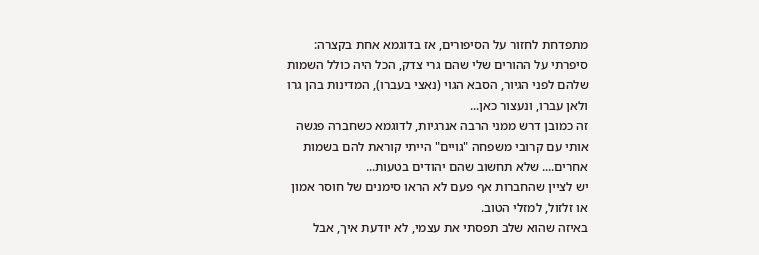מתפדחת לחזור על הסיפורים, אז בדוגמא אחת בקצרה: סיפרתי על ההורים שלי שהם גרי צדק, הכל היה כולל השמות שלהם לפני הגיור, הסבא הגוי (נאצי בעברו), המדינות בהן גרו ולאן עברו, ונעצור כאן...
זה כמובן דרש ממני הרבה אנרגיות, לדוגמא כשחברה פגשה אותי עם קרובי משפחה "גויים" הייתי קוראת להם בשמות אחרים.... שלא תחשוב שהם יהודים בטעות...
יש לציין שהחברות אף פעם לא הראו סימנים של חוסר אמון או זלזול, למזלי הטוב.
באיזה שהוא שלב תפסתי את עצמי, לא יודעת איך, אבל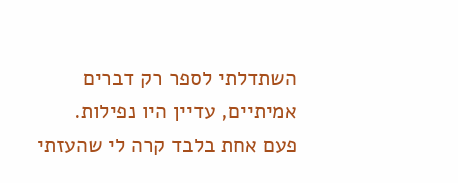השתדלתי לספר רק דברים אמיתיים, עדיין היו נפילות.
פעם אחת בלבד קרה לי שהעזתי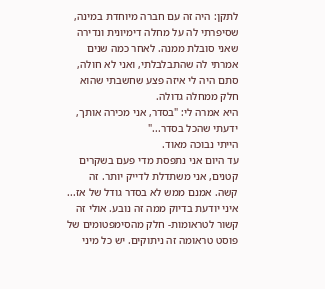לתקן: היה זה עם חברה מיוחדת במינה, שסיפרתי לה על מחלה דימיונית ונדירה שאני סובלת ממנה. לאחר כמה שנים אמרתי לה שהתבלבלתי, ואני לא חולה, סתם היה לי איזה פצע שחשבתי שהוא חלק ממחלה גדולה.
היא אמרה לי: "בסדר, אני מכירה אותך, ידעתי שהכל בסדר..."
הייתי נבוכה מאוד.
עד היום אני נתפסת מדי פעם בשקרים קטנים, אני משתדלת לדייק יותר. זה קשה. אמנם ממש לא בסדר גודל של אז...
איני יודעת בדיוק ממה זה נובע. אולי זה קשור לטראומות- חלק מהסימפטומים של פוסט טראומה זה ניתוקים. יש כל מיני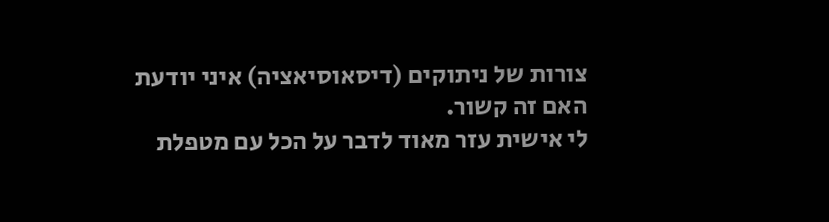צורות של ניתוקים (דיסאוסיאציה) איני יודעת האם זה קשור.
לי אישית עזר מאוד לדבר על הכל עם מטפלת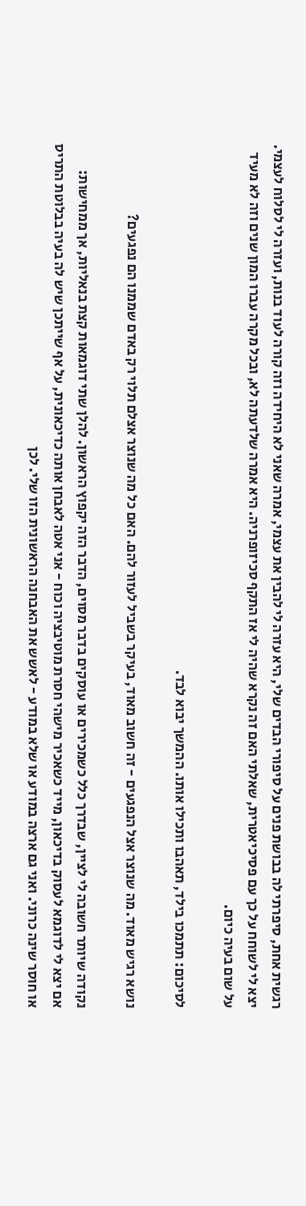רגשית אחת, סיפרתי לה בבושת פנים על סיפורי הבדים שלי, היא עזרה לי להבין את עצמי, אמרה שאני לא היחידה וזה קורה לעוד בנות, ועזרה לי לסלוח לעצמי.
יצא לי לשוחח על כך עם פסיכיאטרית, שאלתי האם זה נקרא שהיה לי אז התקף סכיזופרניה. היא אמרה שלדעתה לא, ובכל מקרה עברו המון שנים וזה לא מעיד על שום בעיה כיום.

לסיכום: תתמכו בילד, תאהבו ותכילו אותו. ההמשך יבוא לבד.

נושא רגיש מאוד. מה שנוצר אצל הנפגעים - זה חשוב מאוד, בעיקר בשביל לעזור להם. האם כל מה שנוצר אצלם תלוי רק באדם שממנו הם נפגעים?

נקודה שיותר חשובה לי לציין, שבדרך כלל כשמכירים או עוסקים בדבר מסוים, הדבר הזה יקפוץ הראשון. להלן שתי דוגמאות קצת בנאליות, אך ממחישות:
אם יצא לי לדוגמא לעסוק בדיכאון, מייד כשאכיר מישהי חסרת מוטיבציה וכוח - אני אטה לאבחן אותה כדיכאונית, על אף שייתכן שיש לה בעיה בבלוטת התריס או חוסר שינה כרוני. ואני גם ארצה במודע או שלא במודע - לאשש את האבחנה הראשונית הזו שלי. לכן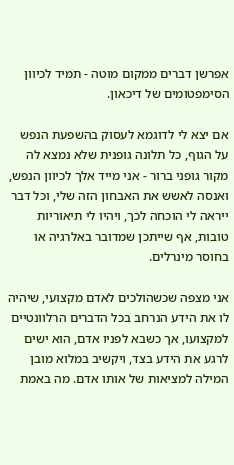אפרשן דברים ממקום מוטה - תמיד לכיוון הסימפטומים של דיכאון.

אם יצא לי לדוגמא לעסוק בהשפעת הנפש על הגוף, כל תלונה גופנית שלא נמצא לה מקור גופני ברור - אני מייד אלך לכיוון הנפש, ואנסה לאשש את האבחון הזה שלי, וכל דבר ייראה לי הוכחה לכך, ויהיו לי תיאוריות טובות, אף שייתכן שמדובר באלרגיה או בחוסר מינרלים.

אני מצפה שכשהולכים לאדם מקצועי, שיהיה לו את הידע הנרחב בכל הדברים הרלוונטיים למקצועו, אך כשבא לפניו אדם, הוא ישים לרגע את הידע בצד, ויקשיב במלוא מובן המילה למציאות של אותו אדם. מה באמת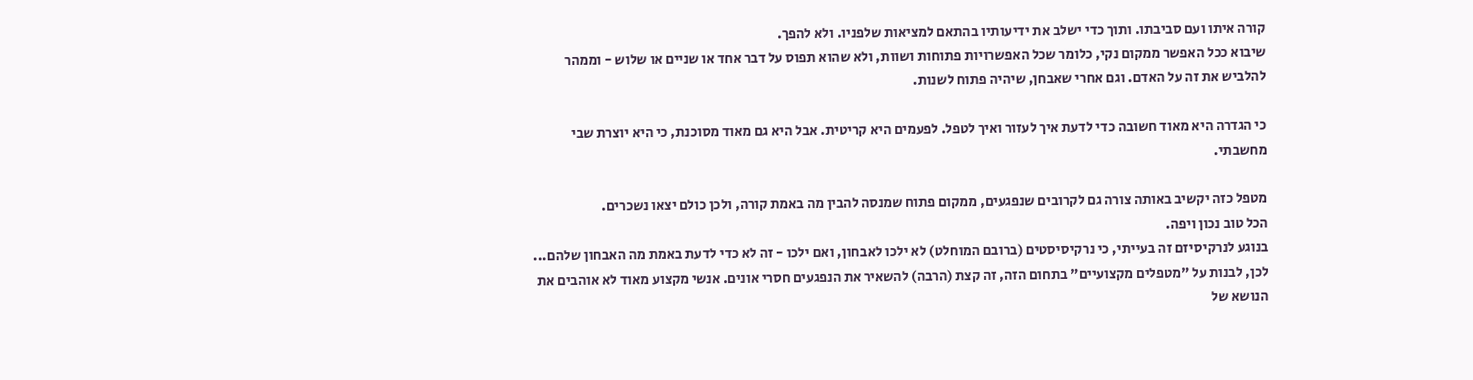קורה איתו ועם סביבתו. ותוך כדי ישלב את ידיעותיו בהתאם למציאות שלפניו. ולא להפך.
שיבוא ככל האפשר ממקום נקי, כלומר שכל האפשרויות פתוחות ושוות, ולא שהוא תפוס על דבר אחד או שניים או שלוש - וממהר להלביש את זה על האדם. וגם אחרי שאבחן, שיהיה פתוח לשנות.

כי הגדרה היא מאוד חשובה כדי לדעת איך לעזור ואיך לטפל. לפעמים היא קריטית. אבל היא גם מאוד מסוכנת, כי היא יוצרת שבי מחשבתי.

מטפל כזה יקשיב באותה צורה גם לקרובים שנפגעים, ממקום פתוח שמנסה להבין מה באמת קורה, ולכן כולם יצאו נשכרים.
הכל טוב נכון ויפה.
בנוגע לנרקיסיזם זה בעייתי, כי נרקיסיסטים (ברובם המוחלט) לא ילכו לאבחון, ואם ילכו - זה לא כדי לדעת באמת מה האבחון שלהם... לכן, לבנות על "מטפלים מקצועיים" בתחום הזה, זה קצת (הרבה) להשאיר את הנפגעים חסרי אונים. אנשי מקצוע מאוד לא אוהבים את הנושא של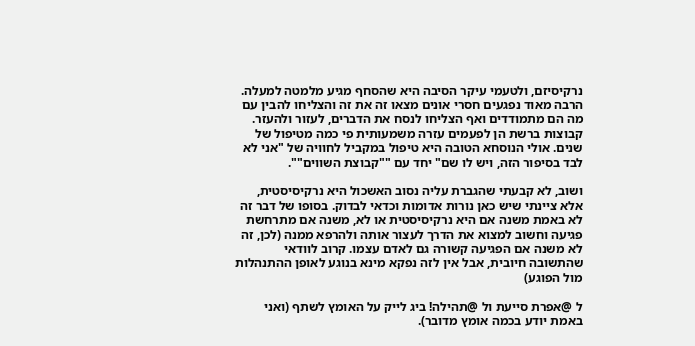נרקיסיזם, ולטעמי עיקר הסיבה היא שהסחף מגיע מלמטה למעלה. הרבה מאוד נפגעים חסרי אונים מצאו זה את זה והצליחו להבין עם מה הם מתמודדים ואף הצליחו לנסח את הדברים, לעזור ולהעזר. קבוצות ברשת הן לפעמים עזרה משמעותית פי כמה מטיפול של שנים. אולי הנוסחא הטובה היא טיפול במקביל לחוויה של "אני לא לבד בסיפור הזה, ויש לו שם" יחד עם ""קבוצת השווים"".

ושוב, לא קבעתי שהגברת עליה נסוב האשכול היא נרקיסיסטית, אלא ציינתי שיש כאן נורות אדומות וכדאי לבדוק. בסופו של דבר זה לא באמת משנה אם היא נרקיסיסטית או לא, משנה אם מתרחשת פגיעה וחשוב למצוא את הדרך לעצור אותה ולהרפא ממנה (לכן, זה לא משנה אם הפגיעה קשורה גם לאדם עצמו. קרוב לוודאי שהתשובה חיובית, אבל אין לזה נפקא מינא בנוגע לאופן ההתנהלות מול הפוגע)

ל @אפרת סייעת ול @תהילה! ביג לייק על האומץ לשתף (ואני באמת יודע בכמה אומץ מדובר).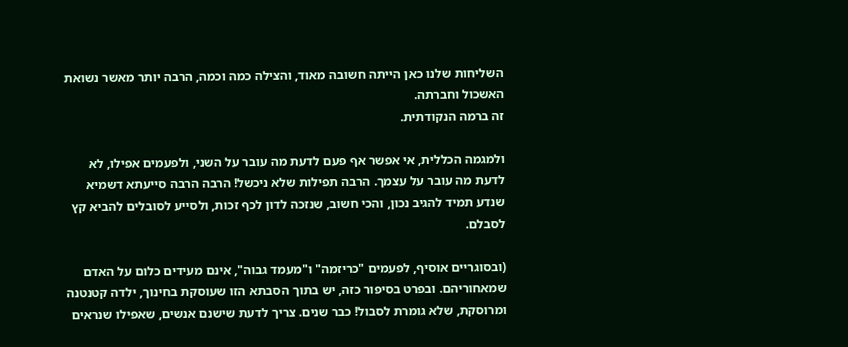השליחות שלנו כאן הייתה חשובה מאוד, והצילה כמה וכמה, הרבה יותר מאשר נשואת האשכול וחברתה.
זה ברמה הנקודתית.

ולמגמה הכללית, אי אפשר אף פעם לדעת מה עובר על השני, ולפעמים אפילו, לא לדעת מה עובר על עצמך. הרבה תפילות שלא ניכשל! הרבה הרבה סייעתא דשמיא שנדע תמיד להגיב נכון, והכי חשוב, שנזכה לדון לכף זכות, ולסייע לסובלים להביא קץ לסבלם.

(ובסוגריים אוסיף, לפעמים "כריזמה" ו"מעמד גבוה", אינם מעידים כלום על האדם שמאחוריהם. ובפרט בסיפור כזה, יש בתוך הסבתא הזו שעוסקת בחינוך, ילדה קטנטנה ומרוסקת, שלא גומרת לסבול! כבר שנים. צריך לדעת שישנם אנשים, שאפילו שנראים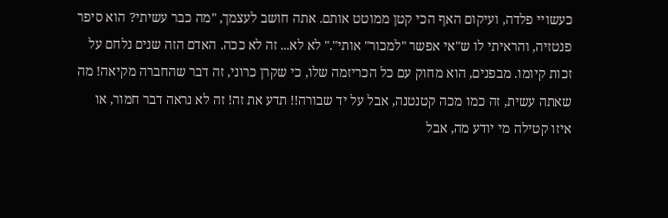כעשויי פלדה, ועיקום האף הכי קטן ממוטט אותם. אתה חושב לעצמך, "מה כבר עשיתי? הוא סיפר פנטזיה, והראיתי לו ש"אי אפשר "למכור" אותי"." לא לא... זה לא ככה. האדם הזה שנים נלחם על זכות קיומו. מבפנים, הוא מחוק עם כל הכריזמה שלו, כי שקרן כרוני, זה דבר שהחברה מקיאה! מה שאתה עשית, זה כמו מכה קטנטנה, אבל על יד שבורה!! תדע את זה! זה לא נראה דבר חמור, או איזו קטילה מי יודע מה, אבל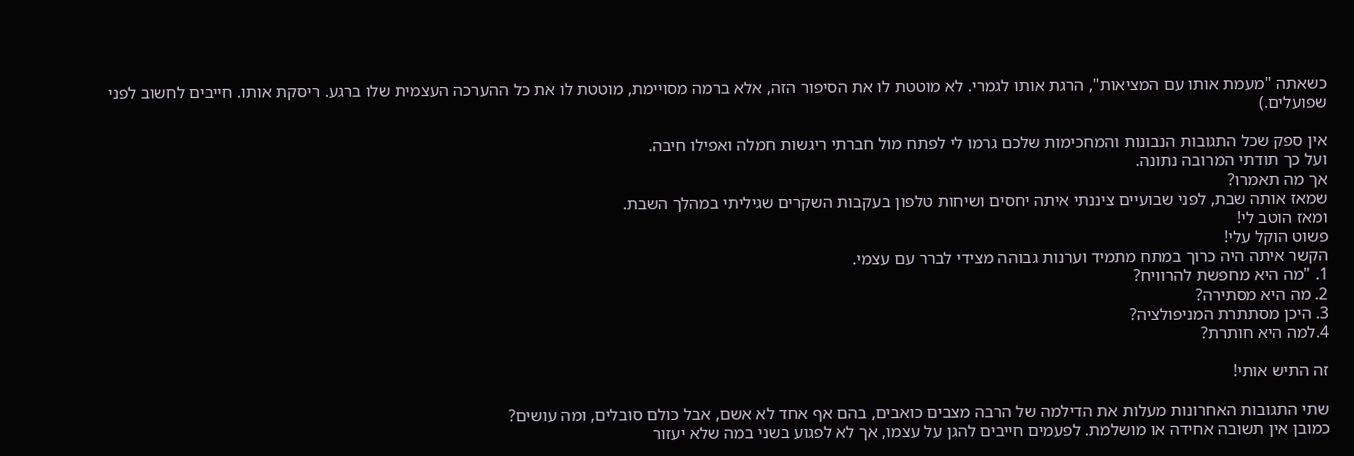כשאתה "מעמת אותו עם המציאות", הרגת אותו לגמרי. לא מוטטת לו את הסיפור הזה, אלא ברמה מסויימת, מוטטת לו את כל ההערכה העצמית שלו ברגע. ריסקת אותו. חייבים לחשוב לפני שפועלים.)

אין ספק שכל התגובות הנבונות והמחכימות שלכם גרמו לי לפתח מול חברתי ריגשות חמלה ואפילו חיבה.
ועל כך תודתי המרובה נתונה.
אך מה תאמרו?
שמאז אותה שבת, לפני שבועיים ציננתי איתה יחסים ושיחות טלפון בעקבות השקרים שגיליתי במהלך השבת.
ומאז הוטב לי!
פשוט הוקל עלי!
הקשר איתה היה כרוך במתח מתמיד וערנות גבוהה מצידי לברר עם עצמי.
1. "מה היא מחפשת להרוויח?
2. מה היא מסתירה?
3. היכן מסתתרת המניפולציה?
4.למה היא חותרת?

זה התיש אותי!

שתי התגובות האחרונות מעלות את הדילמה של הרבה מצבים כואבים, בהם אף אחד לא אשם, אבל כולם סובלים, ומה עושים?
כמובן אין תשובה אחידה או מושלמת. לפעמים חייבים להגן על עצמו, אך לא לפגוע בשני במה שלא יעזור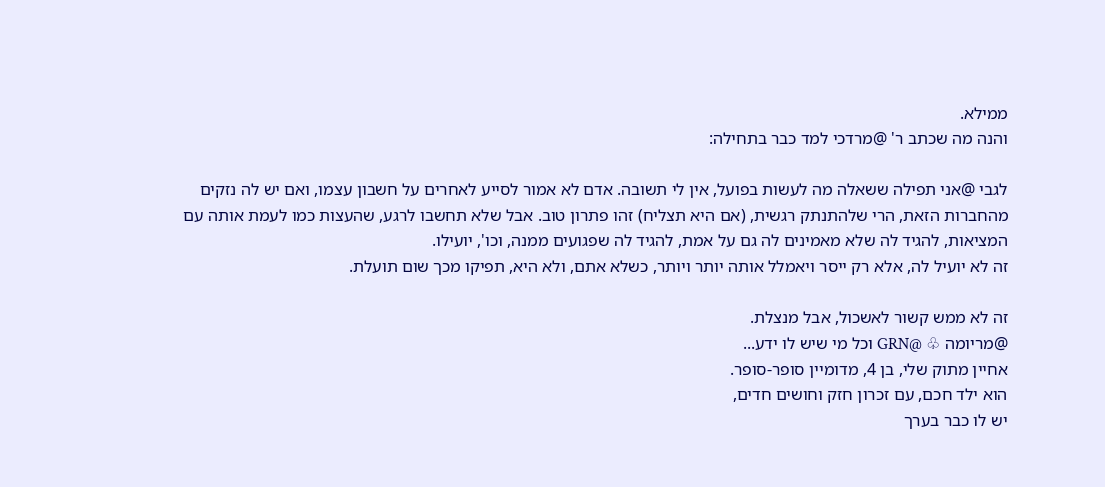ממילא.
והנה מה שכתב ר' @מרדכי למד כבר בתחילה:

לגבי @אני תפילה ששאלה מה לעשות בפועל, אין לי תשובה. אדם לא אמור לסייע לאחרים על חשבון עצמו, ואם יש לה נזקים מהחברות הזאת, הרי שלהתנתק רגשית, (אם היא תצליח) זהו פתרון טוב. אבל שלא תחשבו לרגע, שהעצות כמו לעמת אותה עם המציאות, להגיד לה שלא מאמינים לה גם על אמת, להגיד לה שפגועים ממנה, וכו', יועילו.
זה לא יועיל לה, אלא רק ייסר ויאמלל אותה יותר ויותר, כשלא אתם, ולא היא, תפיקו מכך שום תועלת.

זה לא ממש קשור לאשכול, אבל מנצלת.
@מריומה ♧ @GRN וכל מי שיש לו ידע...
אחיין מתוק שלי, בן 4, מדומיין סופר-סופר.
הוא ילד חכם, עם זכרון חזק וחושים חדים,
יש לו כבר בערך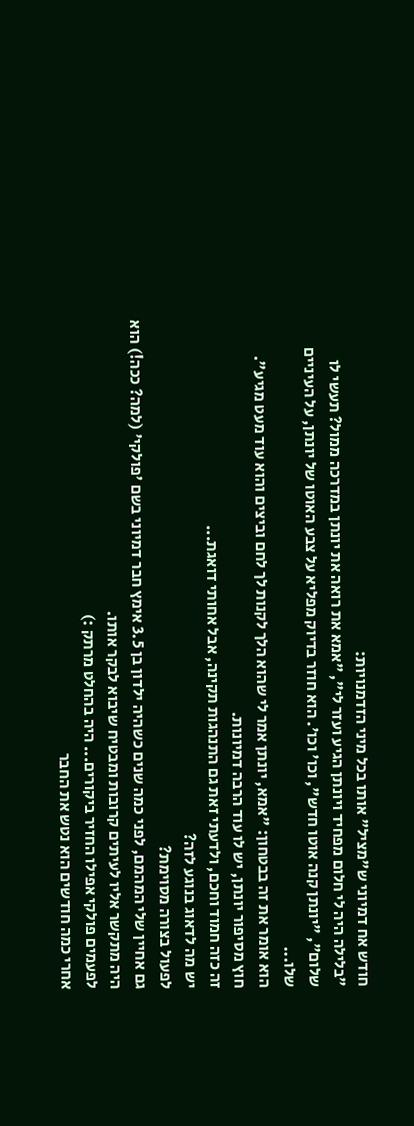חודש אח דמיוני ש"מציל" אותו בכל מיני הזדמנויות:
"בלילה היה לי חלום מפחיד ויונתן הגיע ועזר לי", "אמא את רואה את יונתן במדרכה ממול? תעשי לו שלום", "יונתן קנה אוטו חדש", וכו' וכו'. הוא חוזר בדיוק מפליא על צבע האוטו של יונתן, על העיניים שלו...
הוא אומר את זה בבטחון: "אמא, יונתן אמר לי שהוא הלך לקנות לך לחם וביצים והוא עוד מעט מגיע".
חוץ מסיפור יונתן, יש לו עוד הרבה דמיונות.
זה כזה חמוד וחכם, ולדעתי זאת גם התנהגות תקינה, אבל אחותי דואגת...
יש מה לדאוג בנוגע לזה?
לפעול בצורה מסוימת?
גם אחיין שלי המהמם, לפני כמה שנים כשהיה ילדון בן 3.5 אימץ חבר דמיוני בשם 'פולקי' (למה? ככה!) הוא היה מתקשר אליו לעיתים קרובות ומבטיח שיבוא לבקר אותו.
לפעמים פולקי אפילו החזיר ביקורים... היה בהחלט מרתק :)
אחרי כמה חודשים הוא נטש את החבר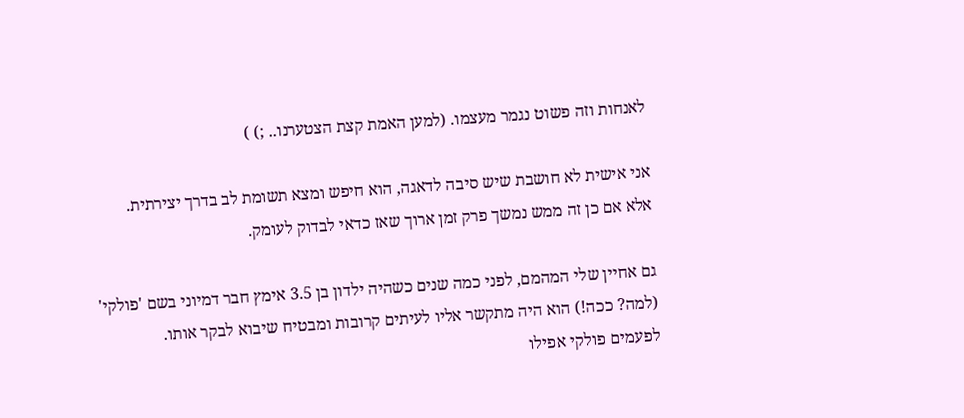לאנחות וזה פשוט נגמר מעצמו. (למען האמת קצת הצטערנו.. ;) )

אני אישית לא חושבת שיש סיבה לדאגה, הוא חיפש ומצא תשומת לב בדרך יצירתית.
אלא אם כן זה ממש נמשך פרק זמן ארוך שאז כדאי לבדוק לעומק.

גם אחיין שלי המהמם, לפני כמה שנים כשהיה ילדון בן 3.5 אימץ חבר דמיוני בשם 'פולקי' (למה? ככה!) הוא היה מתקשר אליו לעיתים קרובות ומבטיח שיבוא לבקר אותו.
לפעמים פולקי אפילו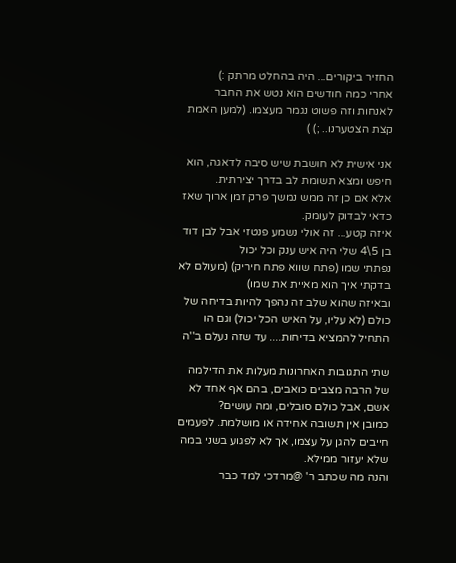החזיר ביקורים... היה בהחלט מרתק :)
אחרי כמה חודשים הוא נטש את החבר לאנחות וזה פשוט נגמר מעצמו. (למען האמת קצת הצטערנו.. ;) )

אני אישית לא חושבת שיש סיבה לדאגה, הוא חיפש ומצא תשומת לב בדרך יצירתית.
אלא אם כן זה ממש נמשך פרק זמן ארוך שאז כדאי לבדוק לעומק.
איזה קטע... זה אולי נשמע פנטזי אבל לבן דוד בן 5\4 שלי היה איש ענק וכל יכול
נפתתי שמו (פתח שווא פתח חיריק) (מעולם לא בדקתי איך הוא מאיית את שמו)
ובאיזה שהוא שלב זה נהפך להיות בדיחה של כולם (לא עליו, על האיש הכל יכול) וגם הו התחיל להמציא בדיחות.... עד שזה נעלם ב''ה

שתי התגובות האחרונות מעלות את הדילמה של הרבה מצבים כואבים, בהם אף אחד לא אשם, אבל כולם סובלים, ומה עושים?
כמובן אין תשובה אחידה או מושלמת. לפעמים חייבים להגן על עצמו, אך לא לפגוע בשני במה שלא יעזור ממילא.
והנה מה שכתב ר' @מרדכי למד כבר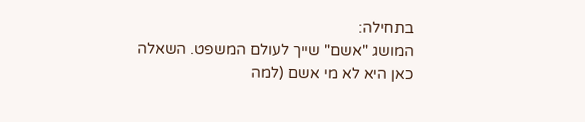בתחילה:
המושג "אשם" שייך לעולם המשפט. השאלה כאן היא לא מי אשם (למה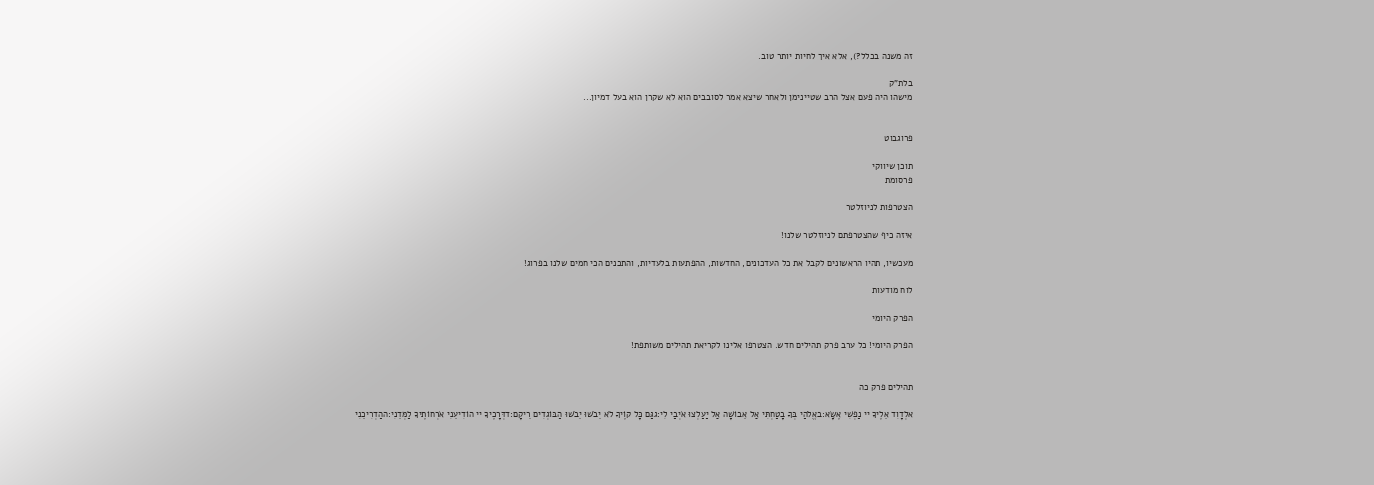זה משנה בכלל?), אלא איך לחיות יותר טוב.

בלת"ק
מישהו היה פעם אצל הרב שטיינימן ולאחר שיצא אמר לסובבים הוא לא שקרן הוא בעל דמיון...


פרוגבוט

תוכן שיווקי
פרסומת

הצטרפות לניוזלטר

איזה כיף שהצטרפתם לניוזלטר שלנו!

מעכשיו, תהיו הראשונים לקבל את כל העדכונים, החדשות, ההפתעות בלעדיות, והתכנים הכי חמים שלנו בפרוג!

לוח מודעות

הפרק היומי

הפרק היומי! כל ערב פרק תהילים חדש. הצטרפו אלינו לקריאת תהילים משותפת!


תהילים פרק כה

אלְדָוִד אֵלֶיךָ יי נַפְשִׁי אֶשָּׂא:באֱלֹהַי בְּךָ בָטַחְתִּי אַל אֵבוֹשָׁה אַל יַעַלְצוּ אֹיְבַי לִי:גגַּם כָּל קוֶֹיךָ לֹא יֵבֹשׁוּ יֵבֹשׁוּ הַבּוֹגְדִים רֵיקָם:דדְּרָכֶיךָ יי הוֹדִיעֵנִי אֹרְחוֹתֶיךָ לַמְּדֵנִי:ההַדְרִיכֵנִי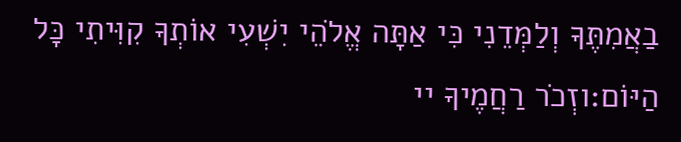בַאֲמִתֶּךָ וְלַמְּדֵנִי כִּי אַתָּה אֱלֹהֵי יִשְׁעִי אוֹתְךָ קִוִּיתִי כָּל הַיּוֹם:וזְכֹר רַחֲמֶיךָ יי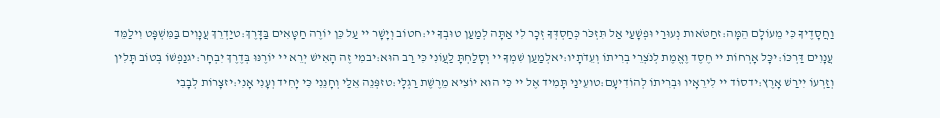וַחֲסָדֶיךָ כִּי מֵעוֹלָם הֵמָּה:זחַטֹּאות נְעוּרַי וּפְשָׁעַי אַל תִּזְכֹּר כְּחַסְדְּךָ זְכָר לִי אַתָּה לְמַעַן טוּבְךָ יי:חטוֹב וְיָשָׁר יי עַל כֵּן יוֹרֶה חַטָּאִים בַּדָּרֶךְ:טיַדְרֵךְ עֲנָוִים בַּמִּשְׁפָּט וִילַמֵּד עֲנָוִים דַּרְכּוֹ:יכָּל אָרְחוֹת יי חֶסֶד וֶאֱמֶת לְנֹצְרֵי בְרִיתוֹ וְעֵדֹתָיו:יאלְמַעַן שִׁמְךָ יי וְסָלַחְתָּ לַעֲוֹנִי כִּי רַב הוּא:יבמִי זֶה הָאִישׁ יְרֵא יי יוֹרֶנּוּ בְּדֶרֶךְ יִבְחָר:יגנַפְשׁוֹ בְּטוֹב תָּלִין וְזַרְעוֹ יִירַשׁ אָרֶץ:ידסוֹד יי לִירֵאָיו וּבְרִיתוֹ לְהוֹדִיעָם:טועֵינַי תָּמִיד אֶל יי כִּי הוּא יוֹצִיא מֵרֶשֶׁת רַגְלָי:טזפְּנֵה אֵלַי וְחָנֵּנִי כִּי יָחִיד וְעָנִי אָנִי:יזצָרוֹת לְבָבִי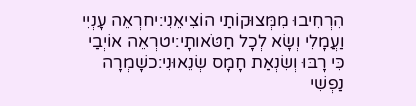הִרְחִיבוּ מִמְּצוּקוֹתַי הוֹצִיאֵנִי:יחרְאֵה עָנְיִי וַעֲמָלִי וְשָׂא לְכָל חַטֹּאותָי:יטרְאֵה אוֹיְבַי כִּי רָבּוּ וְשִׂנְאַת חָמָס שְׂנֵאוּנִי:כשָׁמְרָה נַפְשִׁי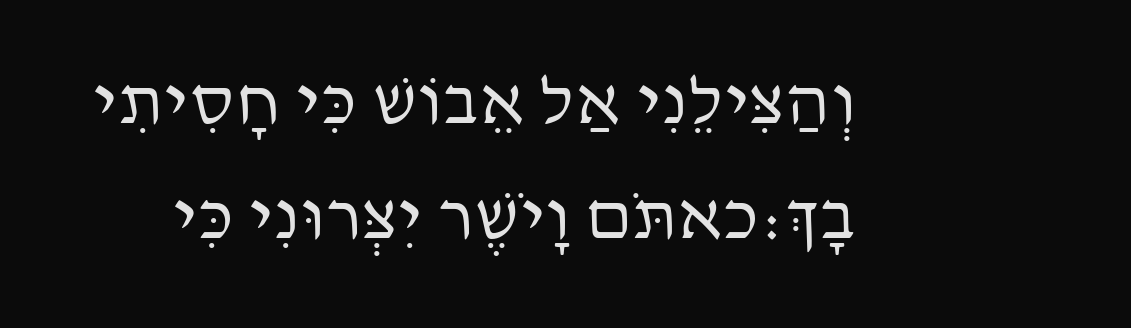וְהַצִּילֵנִי אַל אֵבוֹשׁ כִּי חָסִיתִי בָךְ:כאתֹּם וָיֹשֶׁר יִצְּרוּנִי כִּי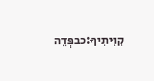קִוִּיתִיךָ:כבפְּדֵה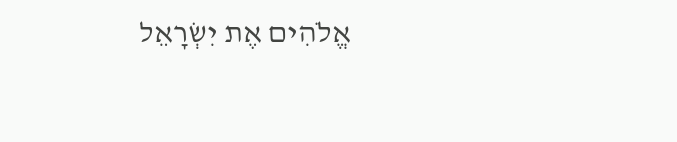אֱלֹהִים אֶת יִשְׂרָאֵל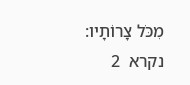מִכֹּל צָרוֹתָיו:
נקרא  2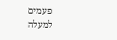פעמים
למעלה